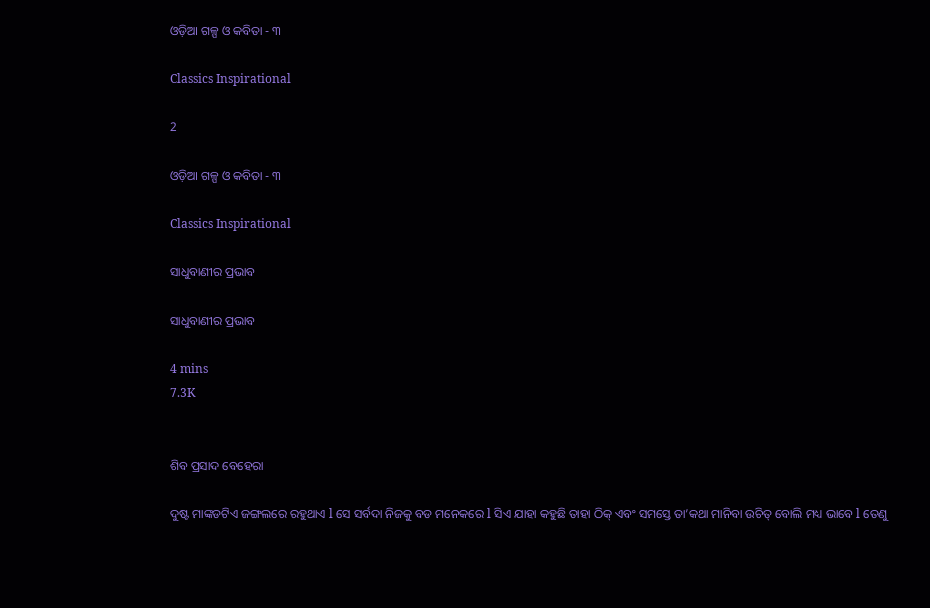ଓଡ଼ିଆ ଗଳ୍ପ ଓ କବିତା - ୩

Classics Inspirational

2

ଓଡ଼ିଆ ଗଳ୍ପ ଓ କବିତା - ୩

Classics Inspirational

ସାଧୁବାଣୀର ପ୍ରଭାବ

ସାଧୁବାଣୀର ପ୍ରଭାବ

4 mins
7.3K


ଶିବ ପ୍ରସାଦ ବେହେରା

ଦୁଷ୍ଟ ମାଙ୍କଡଟିଏ ଜଙ୍ଗଲରେ ରହୁଥାଏ l ସେ ସର୍ବଦା ନିଜକୁ ବଡ ମନେକରେ l ସିଏ ଯାହା କହୁଛି ତାହା ଠିକ୍ ଏବଂ ସମସ୍ତେ ତା’କଥା ମାନିବା ଉଚିତ୍ ବୋଲି ମଧ୍ୟ ଭାବେ l ତେଣୁ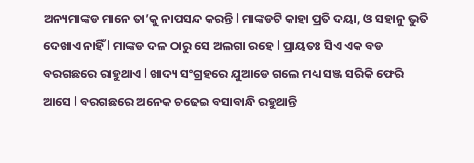ଅନ୍ୟମାଙ୍କଡ ମାନେ ତା’କୁ ନାପସନ୍ଦ କରନ୍ତି l ମାଙ୍କଡଟି କାହା ପ୍ରତି ଦୟା, ଓ ସହାନୁ ଭୁତି ଦେଖାଏ ନାହିଁ l ମାଙ୍କଡ ଦଳ ଠାରୁ ସେ ଅଲଗା ରହେ l ପ୍ରାୟତଃ ସିଏ ଏକ ବଡ ବରଗଛରେ ରାହୁଥାଏ l ଖାଦ୍ୟ ସଂଗ୍ରହରେ ଯୁଆଡେ ଗଲେ ମଧ୍ୟ ସଞ୍ଜ ସରିକି ଫେରି ଆସେ l ବରଗଛରେ ଅନେକ ଚଢେଇ ବସାବାନ୍ଧି ରହୁଥାନ୍ତି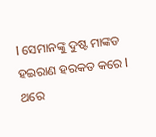l ସେମାନଙ୍କୁ ଦୁଷ୍ଟ ମାଙ୍କଡ ହଇରାଣ ହରକତ କରେ l ଥରେ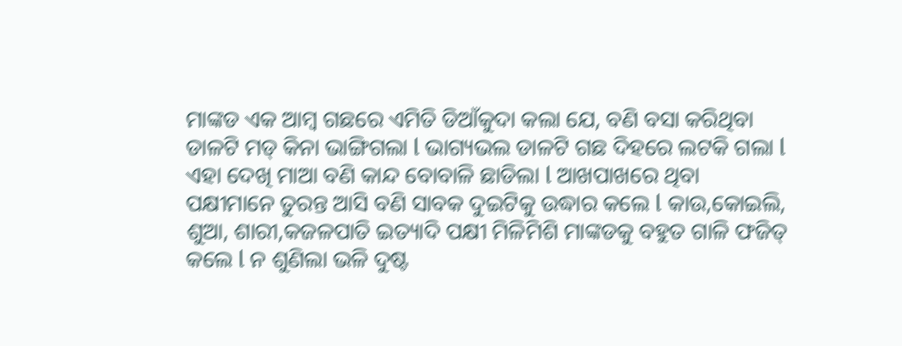ମାଙ୍କଡ ଏକ ଆମ୍ବ ଗଛରେ ଏମିତି ଡିଆଁକୁଦା କଲା ଯେ, ବଣି ବସା କରିଥିବା ଡାଳଟି ମଡ୍ କିନା ଭାଙ୍ଗିଗଲା l ଭାଗ୍ୟଭଲ ଡାଳଟି ଗଛ ଦିହରେ ଲଟକି ଗଲା l ଏହା ଦେଖି ମାଆ ବଣି କାନ୍ଦ ବୋବାଳି ଛାଡିଲା l ଆଖପାଖରେ ଥିବା ପକ୍ଷୀମାନେ ତୁରନ୍ତ ଆସି ବଣି ସାବକ ଦୁଇଟିକୁ ଉଦ୍ଧାର କଲେ l କାଉ,କୋଇଲି, ଶୁଆ, ଶାରୀ,କଜଳପାତି ଇତ୍ୟାଦି ପକ୍ଷୀ ମିଳିମିଶି ମାଙ୍କଡକୁ ବହୁତ ଗାଳି ଫଜିତ୍ କଲେ l ନ ଶୁଣିଲା ଭଳି ଦୁଷ୍ଟ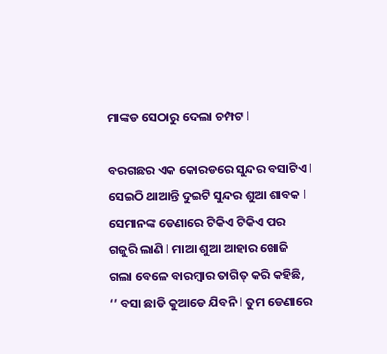ମାଙ୍କଡ ସେଠାରୁ ଦେଲା ଚମ୍ପଟ l

ବରଗଛର ଏକ କୋରଡରେ ସୁନ୍ଦର ବସାଟିଏ l ସେଇଠି ଥାଆନ୍ତି ଦୁଇଟି ସୁନ୍ଦର ଶୁଆ ଶାବକ l ସେମାନଙ୍କ ଡେଣାରେ ଟିକିଏ ଟିକିଏ ପର ଗଜୁରି ଲାଣି l ମାଆ ଶୁଆ ଆହାର ଖୋଜି ଗଲା ବେଳେ ବାରମ୍ବାର ତାଗିତ୍ କରି କହିଛି, ‘’ ବସା ଛାଡି କୁଆଡେ ଯିବନି l ତୁମ ଡେଣାରେ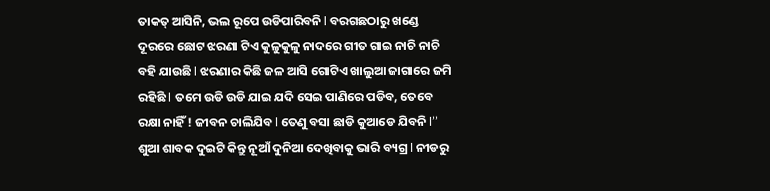ତାକତ୍ ଆସିନି, ଭଲ ରୂପେ ଉଡିପାରିବନି l ବରଗଛଠାରୁ ଖଣ୍ଡେ ଦୂରରେ ଛୋଟ ଝରଣା ଟିଏ କୁଳୁକୁଳୁ ନାଦରେ ଗୀତ ଗାଇ ନାଚି ନାଚି ବହି ଯାଉଛି l ଝରଣାର କିଛି ଜଳ ଆସି ଗୋଟିଏ ଖାଲୁଆ ଜାଗାରେ ଜମି ରହିଛି l ତମେ ଉଡି ଉଡି ଯାଇ ଯଦି ସେଇ ପାଣିରେ ପଡିବ, ତେବେ ରକ୍ଷା ନାହିଁ ! ଜୀବନ ଚାଲିଯିବ l ତେଣୁ ବସା ଛାଡି କୁଆଡେ ଯିବନି l’’ ଶୁଆ ଶାବକ ଦୁଇଟି କିନ୍ତୁ ନୂଆଁ ଦୁନିଆ ଦେଖିବାକୁ ଭାରି ବ୍ୟଗ୍ର l ନୀଡରୁ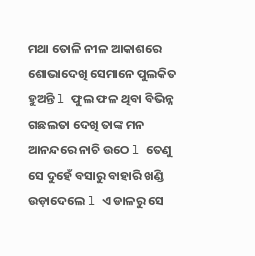ମଥା ତୋଳି ନୀଳ ଆକାଶରେ ଶୋଭାଦେଖି ସେମାନେ ପୁଲକିତ ହୁଅନ୍ତି l ଫୁଲ ଫଳ ଥିବା ବିଭିନ୍ନ ଗଛଲତା ଦେଖି ତାଙ୍କ ମନ ଆନନ୍ଦରେ ନାଚି ଉଠେ l ତେଣୁ ସେ ଦୁହେଁ ବସାରୁ ବାହାରି ଖଣ୍ଡି ଉଡ଼ାଦେଲେ l ଏ ଡାଳରୁ ସେ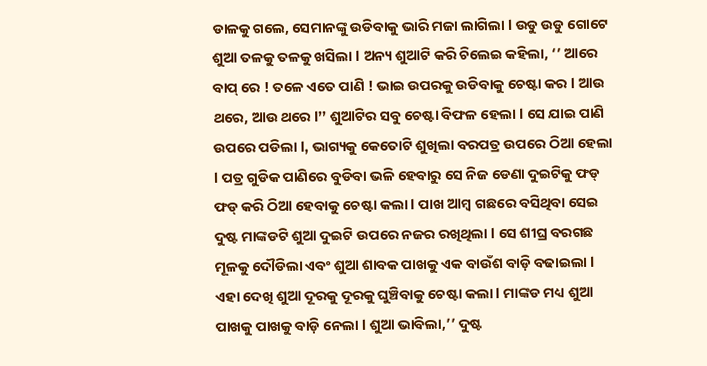ଡାଳକୁ ଗଲେ, ସେମାନଙ୍କୁ ଉଡିବାକୁ ଭାରି ମଜା ଲାଗିଲା l ଉଡୁ ଉଡୁ ଗୋଟେ ଶୁଆ ତଳକୁ ତଳକୁ ଖସିଲା l ଅନ୍ୟ ଶୁଆଟି କରି ଚିଲେଇ କହିଲା, ‘’ ଆରେ ବାପ୍ ରେ ! ତଳେ ଏତେ ପାଣି ! ଭାଇ ଉପରକୁ ଉଡିବାକୁ ଚେଷ୍ଟା କର l ଆଉ ଥରେ, ଆଉ ଥରେ l’’ ଶୁଆଟିର ସବୁ ଚେଷ୍ଟା ବିଫଳ ହେଲା l ସେ ଯାଇ ପାଣି ଉପରେ ପଡିଲା l, ଭାଗ୍ୟକୁ କେତୋଟି ଶୁଖିଲା ବରପତ୍ର ଉପରେ ଠିଆ ହେଲା l ପତ୍ର ଗୁଡିକ ପାଣିରେ ବୁଡିବା ଭଳି ହେବାରୁ ସେ ନିଜ ଡେଣା ଦୁଇଟିକୁ ଫଡ୍ ଫଡ୍ କରି ଠିଆ ହେବାକୁ ଚେଷ୍ଟା କଲା l ପାଖ ଆମ୍ବ ଗଛରେ ବସିଥିବା ସେଇ ଦୁଷ୍ଟ ମାଙ୍କଡଟି ଶୁଆ ଦୁଇଟି ଉପରେ ନଜର ରଖିଥିଲା l ସେ ଶୀଘ୍ର ବରଗଛ ମୂଳକୁ ଦୌଡିଲା ଏବଂ ଶୁଆ ଶାବକ ପାଖକୁ ଏକ ବାଉଁଶ ବାଡ଼ି ବଢାଇଲା l ଏହା ଦେଖି ଶୁଆ ଦୂରକୁ ଦୂରକୁ ଘୁଞ୍ଚିବାକୁ ଚେଷ୍ଟା କଲା l ମାଙ୍କଡ ମଧ୍ୟ ଶୁଆ ପାଖକୁ ପାଖକୁ ବାଡ଼ି ନେଲା l ଶୁଆ ଭାବିଲା,’’ ଦୁଷ୍ଟ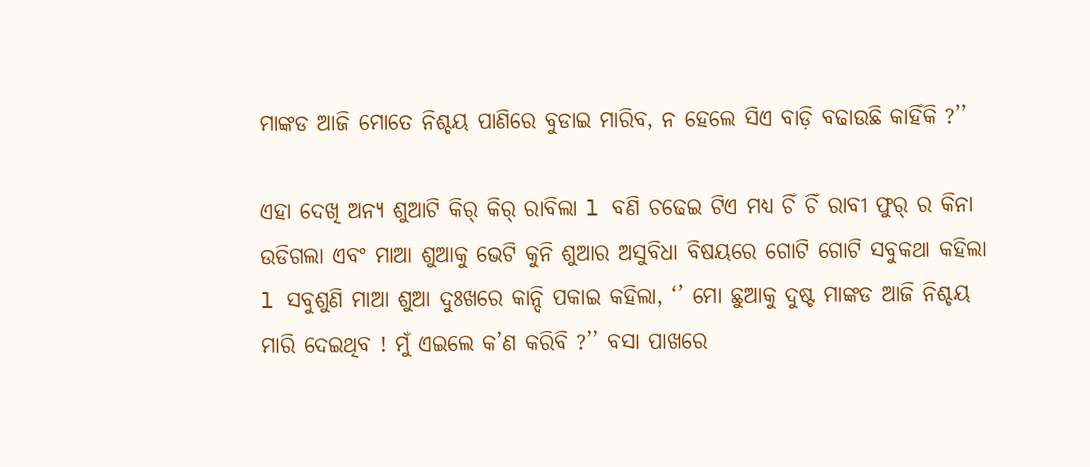ମାଙ୍କଡ ଆଜି ମୋତେ ନିଶ୍ଚୟ ପାଣିରେ ବୁଡାଇ ମାରିବ, ନ ହେଲେ ସିଏ ବାଡ଼ି ବଢାଉଛି କାହିଁକି ?’’

ଏହା ଦେଖି ଅନ୍ୟ ଶୁଆଟି କିର୍ କିର୍ ରାବିଲା l ବଣି ଚଢେଇ ଟିଏ ମଧ୍ୟ ଚିଁ ଚିଁ ରାବୀ ଫୁର୍ ର କିନା ଉଡିଗଲା ଏବଂ ମାଆ ଶୁଆକୁ ଭେଟି କୁନି ଶୁଆର ଅସୁବିଧା ବିଷୟରେ ଗୋଟି ଗୋଟି ସବୁକଥା କହିଲା l ସବୁଶୁଣି ମାଆ ଶୁଆ ଦୁଃଖରେ କାନ୍ଦି ପକାଇ କହିଲା, ‘’ ମୋ ଛୁଆକୁ ଦୁଷ୍ଟ ମାଙ୍କଡ ଆଜି ନିଶ୍ଚୟ ମାରି ଦେଇଥିବ ! ମୁଁ ଏଇଲେ କ’ଣ କରିବି ?’’ ବସା ପାଖରେ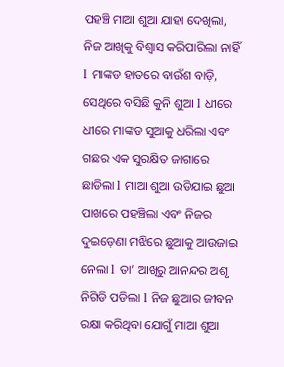ପହଞ୍ଚି ମାଆ ଶୁଆ ଯାହା ଦେଖିଲା, ନିଜ ଆଖିକୁ ବିଶ୍ଵାସ କରିପାରିଲା ନାହିଁ l ମାଙ୍କଡ ହାତରେ ବାଉଁଶ ବାଡ଼ି, ସେଥିରେ ବସିଛି କୁନି ଶୁଆ l ଧୀରେ ଧୀରେ ମାଙ୍କଡ ସୁଆକୁ ଧରିଲା ଏବଂ ଗଛର ଏକ ସୁରକ୍ଷିତ ଜାଗାରେ ଛାଡିଲା l ମାଆ ଶୁଆ ଉଡିଯାଇ ଛୁଆ ପାଖରେ ପହଞ୍ଚିଲା ଏବଂ ନିଜର ଦୁଇଡ଼େଣା ମଝିରେ ଛୁଆକୁ ଆଉଜାଇ ନେଲା l ତା’ ଆଖିରୁ ଆନନ୍ଦର ଅଶୃ ନିଗିଡି ପଡିଲା l ନିଜ ଛୁଆର ଜୀବନ ରକ୍ଷା କରିଥିବା ଯୋଗୁଁ ମାଆ ଶୁଆ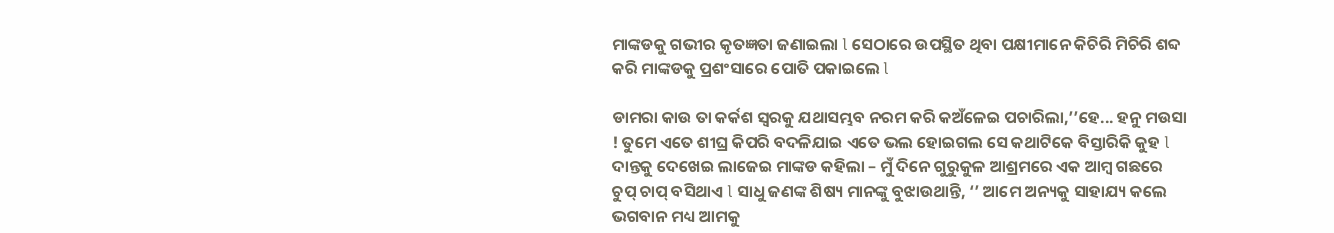ମାଙ୍କଡକୁ ଗଭୀର କୃତଜ୍ଞତା ଜଣାଇଲା l ସେଠାରେ ଉପସ୍ଥିତ ଥିବା ପକ୍ଷୀମାନେ କିଚିରି ମିଚିରି ଶବ୍ଦ କରି ମାଙ୍କଡକୁ ପ୍ରଶଂସାରେ ପୋତି ପକାଇଲେ l

ଡାମରା କାଉ ତା କର୍କଶ ସ୍ଵରକୁ ଯଥାସମ୍ଭବ ନରମ କରି କଅଁଳେଇ ପଚାରିଲା,’’ହେ... ହନୁ ମଉସା ! ତୁମେ ଏତେ ଶୀଘ୍ର କିପରି ବଦଳିଯାଇ ଏତେ ଭଲ ହୋଇଗଲ ସେ କଥାଟିକେ ବିସ୍ତାରିକି କୁହ l ଦାନ୍ତକୁ ଦେଖେଇ ଲାଜେଇ ମାଙ୍କଡ କହିଲା – ମୁଁ ଦିନେ ଗୁରୁକୁଳ ଆଶ୍ରମରେ ଏକ ଆମ୍ବ ଗଛରେ ଚୁପ୍ ଚାପ୍ ବସିଥାଏ l ସାଧୁ ଜଣଙ୍କ ଶିଷ୍ୟ ମାନଙ୍କୁ ବୁଝାଉଥାନ୍ତି, ‘’ ଆମେ ଅନ୍ୟକୁ ସାହାଯ୍ୟ କଲେ ଭଗବାନ ମଧ୍ୟ ଆମକୁ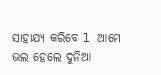ସାହାଯ୍ୟ କରିବେ l ଆମେ ଭଲ ହେଲେ ଦୁନିଆ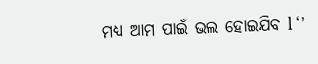ମଧ୍ୟ ଆମ ପାଇଁ ଭଲ ହୋଇଯିବ l ‘’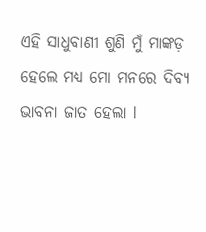ଏହି ସାଧୁବାଣୀ ଶୁଣି ମୁଁ ମାଙ୍କଡ଼ ହେଲେ ମଧ୍ୟ ମୋ ମନରେ ଦିବ୍ୟ ଭାବନା ଜାତ ହେଲା l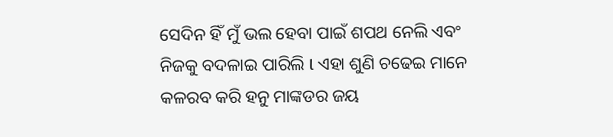ସେଦିନ ହିଁ ମୁଁ ଭଲ ହେବା ପାଇଁ ଶପଥ ନେଲି ଏବଂ ନିଜକୁ ବଦଳାଇ ପାରିଲି l ଏହା ଶୁଣି ଚଢେଇ ମାନେ କଳରବ କରି ହନୁ ମାଙ୍କଡର ଜୟ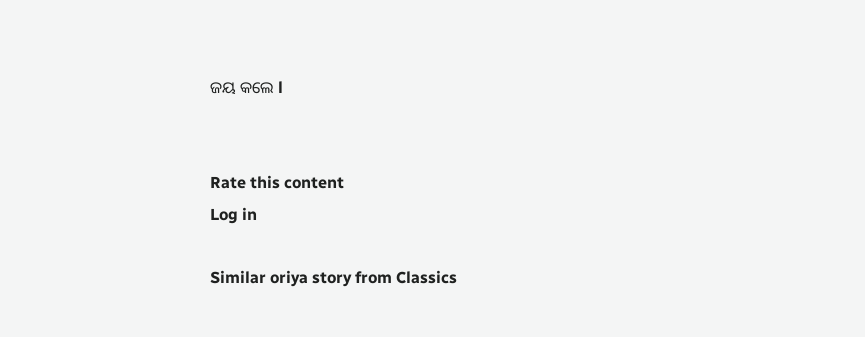ଜୟ କଲେ l


Rate this content
Log in

Similar oriya story from Classics